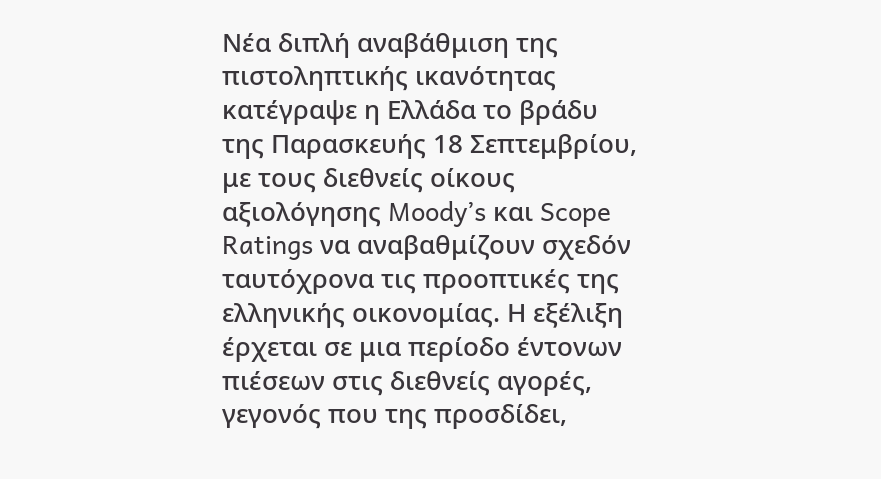Νέα διπλή αναβάθμιση της πιστοληπτικής ικανότητας κατέγραψε η Ελλάδα το βράδυ της Παρασκευής 18 Σεπτεμβρίου, με τους διεθνείς οίκους αξιολόγησης Moody’s και Scope Ratings να αναβαθμίζουν σχεδόν ταυτόχρονα τις προοπτικές της ελληνικής οικονομίας. Η εξέλιξη έρχεται σε μια περίοδο έντονων πιέσεων στις διεθνείς αγορές, γεγονός που της προσδίδει,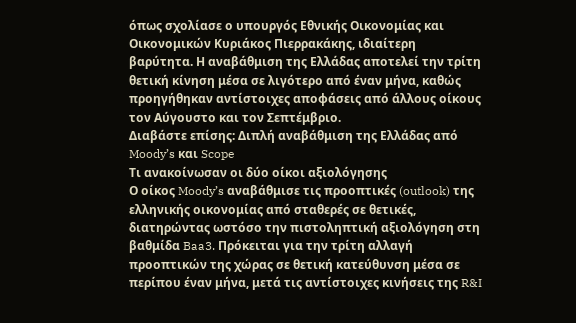όπως σχολίασε ο υπουργός Εθνικής Οικονομίας και Οικονομικών Κυριάκος Πιερρακάκης, ιδιαίτερη βαρύτητα. Η αναβάθμιση της Ελλάδας αποτελεί την τρίτη θετική κίνηση μέσα σε λιγότερο από έναν μήνα, καθώς προηγήθηκαν αντίστοιχες αποφάσεις από άλλους οίκους τον Αύγουστο και τον Σεπτέμβριο.
Διαβάστε επίσης: Διπλή αναβάθμιση της Ελλάδας από Moody’s και Scope
Τι ανακοίνωσαν οι δύο οίκοι αξιολόγησης
Ο οίκος Moody’s αναβάθμισε τις προοπτικές (outlook) της ελληνικής οικονομίας από σταθερές σε θετικές, διατηρώντας ωστόσο την πιστοληπτική αξιολόγηση στη βαθμίδα Baa3. Πρόκειται για την τρίτη αλλαγή προοπτικών της χώρας σε θετική κατεύθυνση μέσα σε περίπου έναν μήνα, μετά τις αντίστοιχες κινήσεις της R&I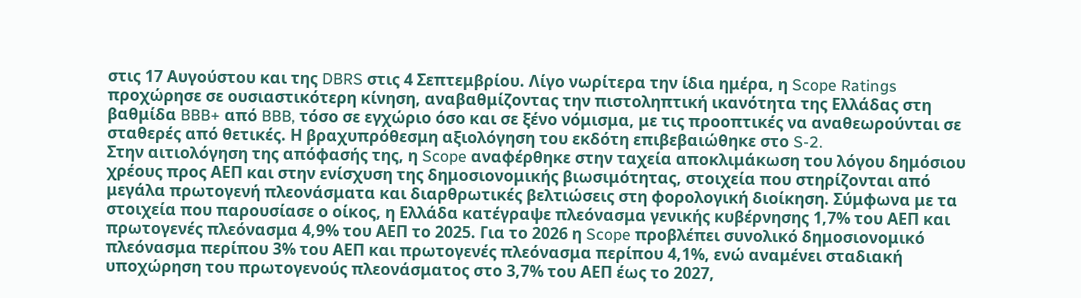στις 17 Αυγούστου και της DBRS στις 4 Σεπτεμβρίου. Λίγο νωρίτερα την ίδια ημέρα, η Scope Ratings προχώρησε σε ουσιαστικότερη κίνηση, αναβαθμίζοντας την πιστοληπτική ικανότητα της Ελλάδας στη βαθμίδα BBB+ από BBB, τόσο σε εγχώριο όσο και σε ξένο νόμισμα, με τις προοπτικές να αναθεωρούνται σε σταθερές από θετικές. Η βραχυπρόθεσμη αξιολόγηση του εκδότη επιβεβαιώθηκε στο S-2.
Στην αιτιολόγηση της απόφασής της, η Scope αναφέρθηκε στην ταχεία αποκλιμάκωση του λόγου δημόσιου χρέους προς ΑΕΠ και στην ενίσχυση της δημοσιονομικής βιωσιμότητας, στοιχεία που στηρίζονται από μεγάλα πρωτογενή πλεονάσματα και διαρθρωτικές βελτιώσεις στη φορολογική διοίκηση. Σύμφωνα με τα στοιχεία που παρουσίασε ο οίκος, η Ελλάδα κατέγραψε πλεόνασμα γενικής κυβέρνησης 1,7% του ΑΕΠ και πρωτογενές πλεόνασμα 4,9% του ΑΕΠ το 2025. Για το 2026 η Scope προβλέπει συνολικό δημοσιονομικό πλεόνασμα περίπου 3% του ΑΕΠ και πρωτογενές πλεόνασμα περίπου 4,1%, ενώ αναμένει σταδιακή υποχώρηση του πρωτογενούς πλεονάσματος στο 3,7% του ΑΕΠ έως το 2027,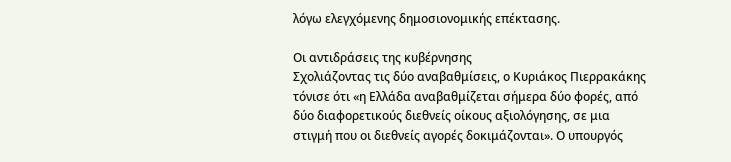λόγω ελεγχόμενης δημοσιονομικής επέκτασης.

Οι αντιδράσεις της κυβέρνησης
Σχολιάζοντας τις δύο αναβαθμίσεις, ο Κυριάκος Πιερρακάκης τόνισε ότι «η Ελλάδα αναβαθμίζεται σήμερα δύο φορές, από δύο διαφορετικούς διεθνείς οίκους αξιολόγησης, σε μια στιγμή που οι διεθνείς αγορές δοκιμάζονται». Ο υπουργός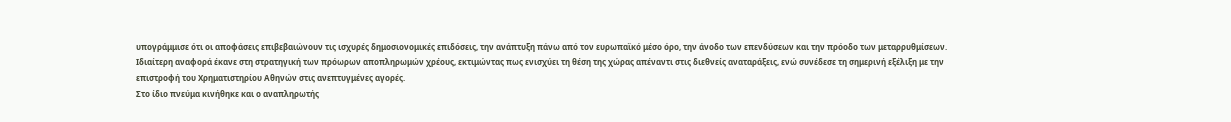υπογράμμισε ότι οι αποφάσεις επιβεβαιώνουν τις ισχυρές δημοσιονομικές επιδόσεις, την ανάπτυξη πάνω από τον ευρωπαϊκό μέσο όρο, την άνοδο των επενδύσεων και την πρόοδο των μεταρρυθμίσεων. Ιδιαίτερη αναφορά έκανε στη στρατηγική των πρόωρων αποπληρωμών χρέους, εκτιμώντας πως ενισχύει τη θέση της χώρας απέναντι στις διεθνείς αναταράξεις, ενώ συνέδεσε τη σημερινή εξέλιξη με την επιστροφή του Χρηματιστηρίου Αθηνών στις ανεπτυγμένες αγορές.
Στο ίδιο πνεύμα κινήθηκε και ο αναπληρωτής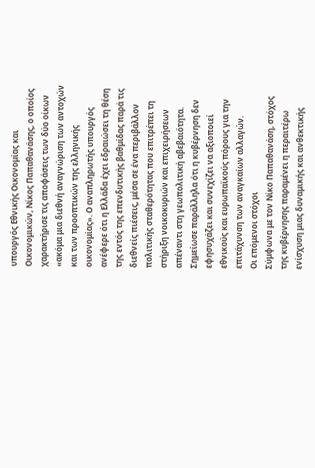υπουργός Εθνικής Οικονομίας και Οικονομικών, Νίκος Παπαθανάσης, ο οποίος χαρακτήρισε τις αποφάσεις των δύο οίκων «ακόμα μια διεθνή αναγνώριση των αντοχών και των προοπτικών της ελληνικής οικονομίας». Ο αναπληρωτής υπουργός ανέφερε ότι η Ελλάδα έχει εδραιώσει τη θέση της εντός της επενδυτικής βαθμίδας παρά τις διεθνείς πιέσεις, μέσα σε ένα περιβάλλον πολιτικής σταθερότητας που επιτρέπει τη στήριξη νοικοκυριών και επιχειρήσεων απέναντι στη γεωπολιτική αβεβαιότητα. Σημείωσε παράλληλα ότι η κυβέρνηση δεν εφησυχάζει και συνεχίζει να αξιοποιεί εθνικούς και ευρωπαϊκούς πόρους για την επιτάχυνση των αναγκαίων αλλαγών.
Οι επόμενοι στόχοι
Σύμφωνα με τον Νίκο Παπαθανάση, στόχος της κυβέρνησης παραμένει η περαιτέρω ενίσχυση μιας δυναμικής και ανθεκτικής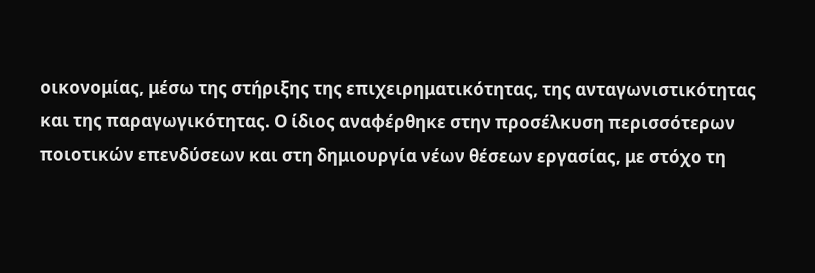οικονομίας, μέσω της στήριξης της επιχειρηματικότητας, της ανταγωνιστικότητας και της παραγωγικότητας. Ο ίδιος αναφέρθηκε στην προσέλκυση περισσότερων ποιοτικών επενδύσεων και στη δημιουργία νέων θέσεων εργασίας, με στόχο τη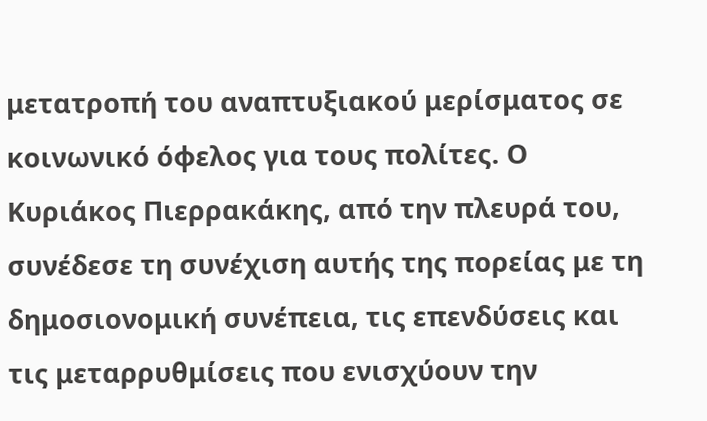μετατροπή του αναπτυξιακού μερίσματος σε κοινωνικό όφελος για τους πολίτες. Ο Κυριάκος Πιερρακάκης, από την πλευρά του, συνέδεσε τη συνέχιση αυτής της πορείας με τη δημοσιονομική συνέπεια, τις επενδύσεις και τις μεταρρυθμίσεις που ενισχύουν την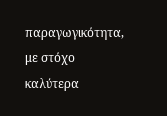παραγωγικότητα, με στόχο καλύτερα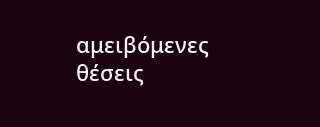αμειβόμενες θέσεις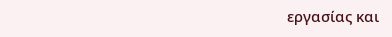εργασίας και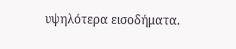υψηλότερα εισοδήματα.